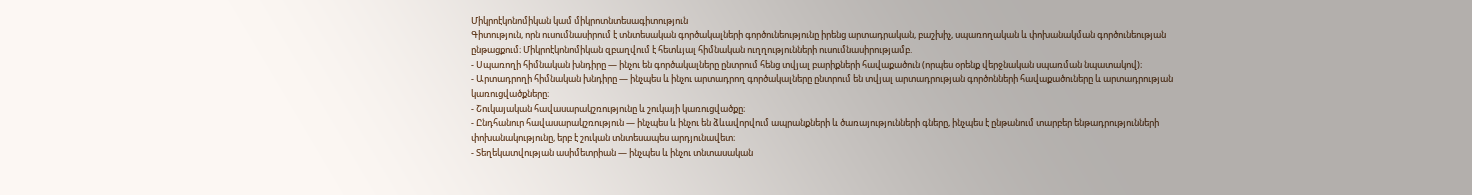Միկրոէկոնոմիկան կամ միկրոտնտեսագիտություն
Գիտություն, որն ուսումնասիրում է տնտեսական գործակալների գործունեությունը իրենց արտադրական, բաշխիչ, սպառողական և փոխանակման գործունեության ընթացքում։ Միկրոէկոնոմիկան զբաղվում է հետևյալ հիմնական ուղղությունների ուսումնասիրությամբ.
- Սպառողի հիմնական խնդիրը — ինչու են գործակալները ընտրում հենց տվյալ բարիքների հավաքածուն (որպես օրենք վերջնական սպառման նպատակով)։
- Արտադրողի հիմնական խնդիրը — ինչպես և ինչու արտադրող գործակալները ընտրում են տվյալ արտադրության գործոնների հավաքածուները և արտադրության կառուցվածքները։
- Շուկայական հավասարակշռությունը և շուկայի կառուցվածքը։
- Ընդհանուր հավասարակշռություն — ինչպես և ինչու են ձևավորվում ապրանքների և ծառայությունների գները, ինչպես է ընթանում տարբեր ենթադրությունների փոխանակությունը, երբ է շուկան տնտեսապես արդյունավետ։
- Տեղեկատվության ասիմետրիան — ինչպես և ինչու տնտասական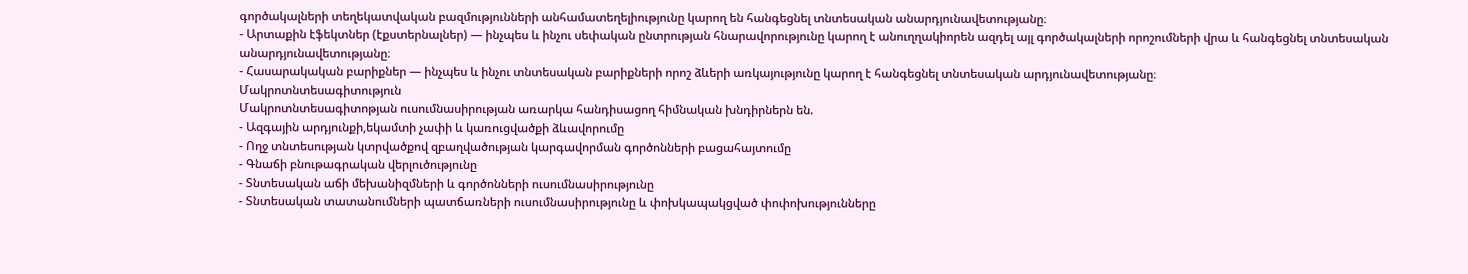գործակալների տեղեկատվական բազմությունների անհամատեղելիությունը կարող են հանգեցնել տնտեսական անարդյունավետությանը։
- Արտաքին էֆեկտներ (էքստերնալներ) — ինչպես և ինչու սեփական ընտրության հնարավորությունը կարող է անուղղակիորեն ազդել այլ գործակալների որոշումների վրա և հանգեցնել տնտեսական անարդյունավետությանը։
- Հասարակական բարիքներ — ինչպես և ինչու տնտեսական բարիքների որոշ ձևերի առկայությունը կարող է հանգեցնել տնտեսական արդյունավետությանը։
Մակրոտնտեսագիտություն
Մակրոտնտեսագիտոթյան ուսումնասիրության առարկա հանդիսացող հիմնական խնդիրներն են.
- Ազգային արդյունքի,եկամտի չափի և կառուցվածքի ձևավորումը
- Ողջ տնտեսության կտրվածքով զբաղվածության կարգավորման գործոնների բացահայտումը
- Գնաճի բնութագրական վերլուծությունը
- Տնտեսական աճի մեխանիզմների և գործոնների ուսումնասիրությունը
- Տնտեսական տատանումների պատճառների ուսումնասիրությունը և փոխկապակցված փոփոխությունները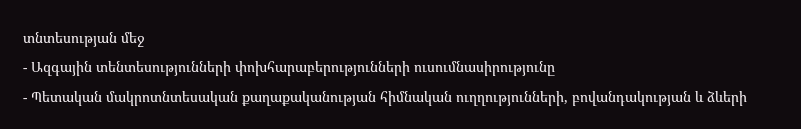տնտեսության մեջ
- Ազգային տենտեսությունների փոխհարաբերությունների ուսումնասիրությունը
- Պետական մակրոտնտեսական քաղաքականության հիմնական ուղղությունների, բովանդակության և ձևերի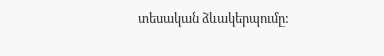տեսական ձևակերպումը: